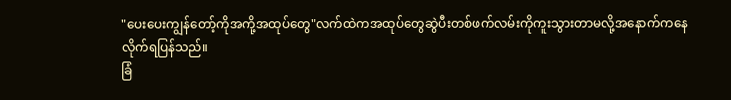"ပေးပေးကျွန်တော့်ကိုအကို့အထုပ်တွေ"လက်ထဲကအထုပ်တွေဆွဲပီးတစ်ဖက်လမ်းကိုကူးသွားတာမလို့အနောက်ကနေလိုက်ရပြန်သည်။
ခြံ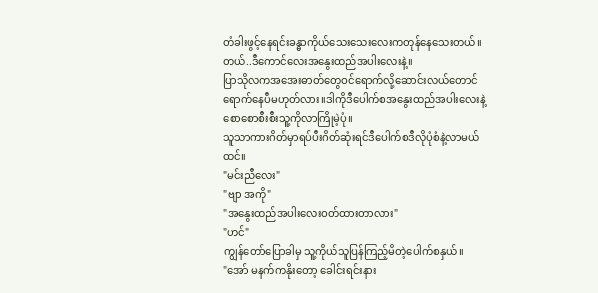တံခါးဖွင့်နေရင်းခန္ဓာကိုယ်သေးသေးလေးကတုန်နေသေးတယ်။ တယ်..ဒီကောင်လေးအနွေးထည်အပါးလေးနဲ့။
ပြာသိုလကအအေးဓာတ်တွေဝင်ရောက်လို့ဆောင်းလယ်တောင်ရောက်နေပီမဟုတ်လား။ဒါကိုဒီပေါက်စအနွေးထည်အပါးလေးနဲ့စောစောစီးစီးသူ့ကိုလာကြိုမဲ့ပုံ။
သူသာကားဂိတ်မှာရပ်ပီးဂိတ်ဆုံးရင်ဒီပေါက်စဒီလိုပုံစံနဲ့လာမယ်ထင်။
"မင်းညီလေး"
"ဗျာ အကို"
"အနွေးထည်အပါးလေးဝတ်ထားတာလား"
"ဟင်"
ကျွန်တော်ပြောခါမှ သူ့ကိုယ်သူပြန်ကြည့်မိတဲ့ပေါက်စနှယ်။
"အော် မနက်ကနိုးတော့ ခေါင်းရင်းနား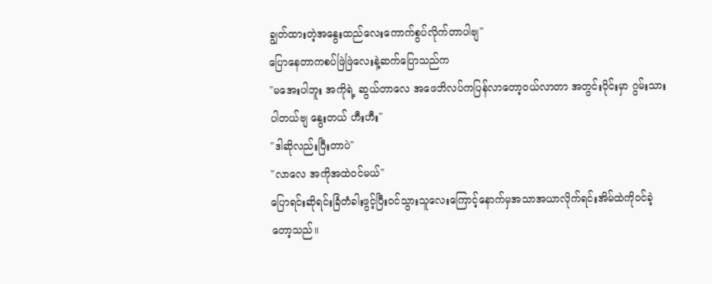ချွတ်ထားတဲ့အနွေးထည်လေးကောက်စွပ်လိုက်တာပါဗျ"
ပြောနေတာကစပ်ဖြဲဖြဲလေးနဲ့ဆက်ပြောသည်က
"မအေးပါဘူး အကိုရဲ့ ဆွယ်တာလေ အဖေဘိလပ်ကပြန်လာတော့ဝယ်လာတာ အတွင်းပိုင်းမှာ ဂွမ်းသားပါတယ်ဗျ နွေးတယ် ဟီးဟီး"
"ဒါဆိုလည်းပြီးတာပဲ"
"လာလေ အကိုအထဲဝင်မယ်"
ပြောရင်းဆိုရင်းခြံတံခါးဖွင့်ပြီးဝင်သွားသူလေးကြောင့်နောက်မှအသာအယာလိုက်ရင်းအိမ်ထဲကိုဝင်ခဲ့တော့သည်။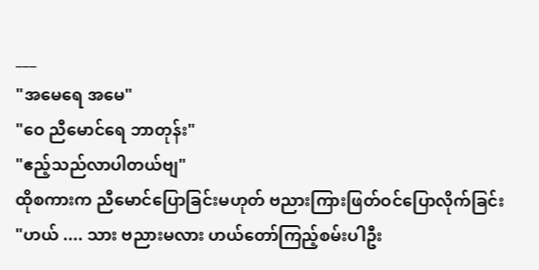___
"အမေရေ အမေ"
"ဝေ ညီမောင်ရေ ဘာတုန်း"
"ဧည့်သည်လာပါတယ်ဗျ"
ထိုစကားက ညီမောင်ပြောခြင်းမဟုတ် ဗညားကြားဖြတ်ဝင်ပြောလိုက်ခြင်း
"ဟယ် .... သား ဗညားမလား ဟယ်တော်ကြည့်စမ်းပါဦး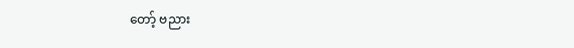တော့် ဗညား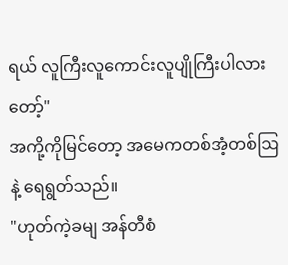ရယ် လူကြီးလူကောင်းလူပျိုကြီးပါလားတော့်"
အကို့ကိုမြင်တော့ အမေကတစ်အံ့တစ်ဩနဲ့ ရေရွတ်သည်။
"ဟုတ်ကဲ့ခမျ အန်တီစံ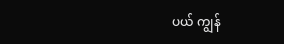ပယ် ကျွန်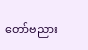တော်ဗညား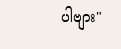ပါဗျား"